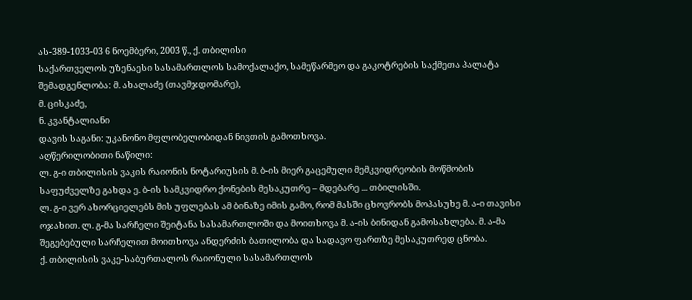ას-389-1033-03 6 ნოემბერი, 2003 წ., ქ. თბილისი
საქართველოს უზენაესი სასამართლოს სამოქალაქო, სამეწარმეო და გაკოტრების საქმეთა პალატა
შემადგენლობა: მ. ახალაძე (თავმჯდომარე),
მ. ცისკაძე,
ნ. კვანტალიანი
დავის საგანი: უკანონო მფლობელობიდან ნივთის გამოთხოვა.
აღწერილობითი ნაწილი:
ლ. გ-ი თბილისის ვაკის რაიონის ნოტარიუსის მ. ბ-ის მიერ გაცემული მემკვიდრეობის მოწმობის საფუძველზე გახდა ე. ბ-ის სამკვიდრო ქონების მესაკუთრე – მდებარე ... თბილისში.
ლ. გ-ი ვერ ახორციელებს მის უფლებას ამ ბინაზე იმის გამო, რომ მასში ცხოვრობს მოპასუხე მ. ა-ი თავისი ოჯახით. ლ. გ-მა სარჩელი შეიტანა სასამართლოში და მოითხოვა მ. ა-ის ბინიდან გამოსახლება. მ. ა-მა შეგებებული სარჩელით მოითხოვა ანდერძის ბათილობა და სადავო ფართზე მესაკუთრედ ცნობა.
ქ. თბილისის ვაკე-საბურთალოს რაიონული სასამართლოს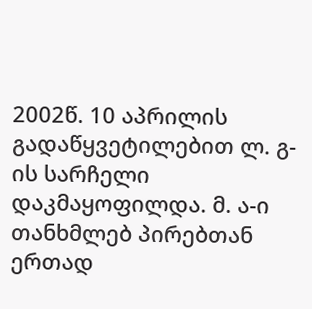2002წ. 10 აპრილის გადაწყვეტილებით ლ. გ-ის სარჩელი დაკმაყოფილდა. მ. ა-ი თანხმლებ პირებთან ერთად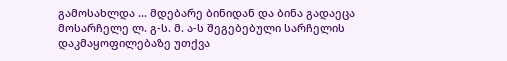გამოსახლდა ... მდებარე ბინიდან და ბინა გადაეცა მოსარჩელე ლ. გ-ს. მ. ა-ს შეგებებული სარჩელის დაკმაყოფილებაზე უთქვა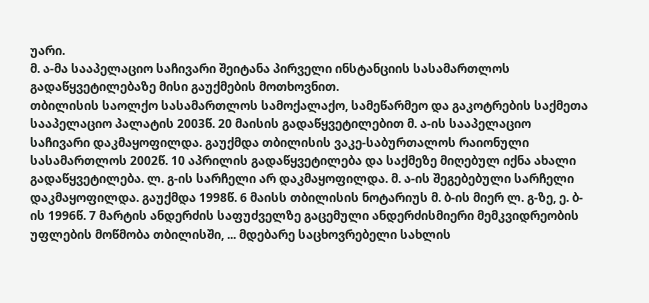უარი.
მ. ა-მა სააპელაციო საჩივარი შეიტანა პირველი ინსტანციის სასამართლოს გადაწყვეტილებაზე მისი გაუქმების მოთხოვნით.
თბილისის საოლქო სასამართლოს სამოქალაქო, სამეწარმეო და გაკოტრების საქმეთა სააპელაციო პალატის 2003წ. 20 მაისის გადაწყვეტილებით მ. ა-ის სააპელაციო საჩივარი დაკმაყოფილდა. გაუქმდა თბილისის ვაკე-საბურთალოს რაიონული სასამართლოს 2002წ. 10 აპრილის გადაწყვეტილება და საქმეზე მიღებულ იქნა ახალი გადაწყვეტილება. ლ. გ-ის სარჩელი არ დაკმაყოფილდა. მ. ა-ის შეგებებული სარჩელი დაკმაყოფილდა. გაუქმდა 1998წ. 6 მაისს თბილისის ნოტარიუს მ. ბ-ის მიერ ლ. გ-ზე, ე. ბ-ის 1996წ. 7 მარტის ანდერძის საფუძველზე გაცემული ანდერძისმიერი მემკვიდრეობის უფლების მოწმობა თბილისში, ... მდებარე საცხოვრებელი სახლის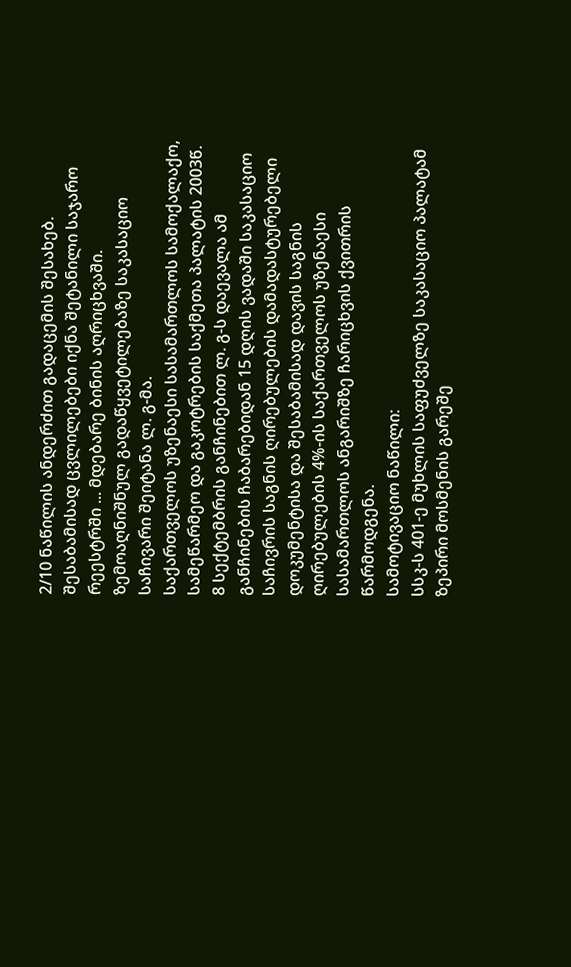2/10 ნაწილის ანდერძით გადაცემის შესახებ. შესაბამისად ცვლილებები იქნა შეტანილი საჯარო რეესტრში ... მდებარე ბინის აღრიცხვაში.
ზემოაღნიშნულ გადაწყვეტილებაზე საკასაციო საჩივარი შეიტანა ლ. გ-მა.
საქართველოს უზენაესი სასამართლოს სამოქალაქო, სამეწარმეო და გაკოტრების საქმეთა პალატის 2003წ. 8 სექტემბრის განჩინებით ლ. გ-ს დაევალა ამ განჩინების ჩაბარებიდან 15 დღის ვადაში საკასაციო საჩივრის საგნის ღირებულების დამადასტურებელი დოკუმენტისა და შესაბამისად დავის საგნის ღირებულების 4%-ის საქართველოს უზენაესი სასამართლოს ანგარიშზე ჩარიცხვის ქვითრის წარმოდგენა.
სამოტივაციო ნაწილი:
სსკ-ს 401-ე მუხლის საფუძველზე საკასაციო პალატამ ზეპირი მოსმენის გარეშე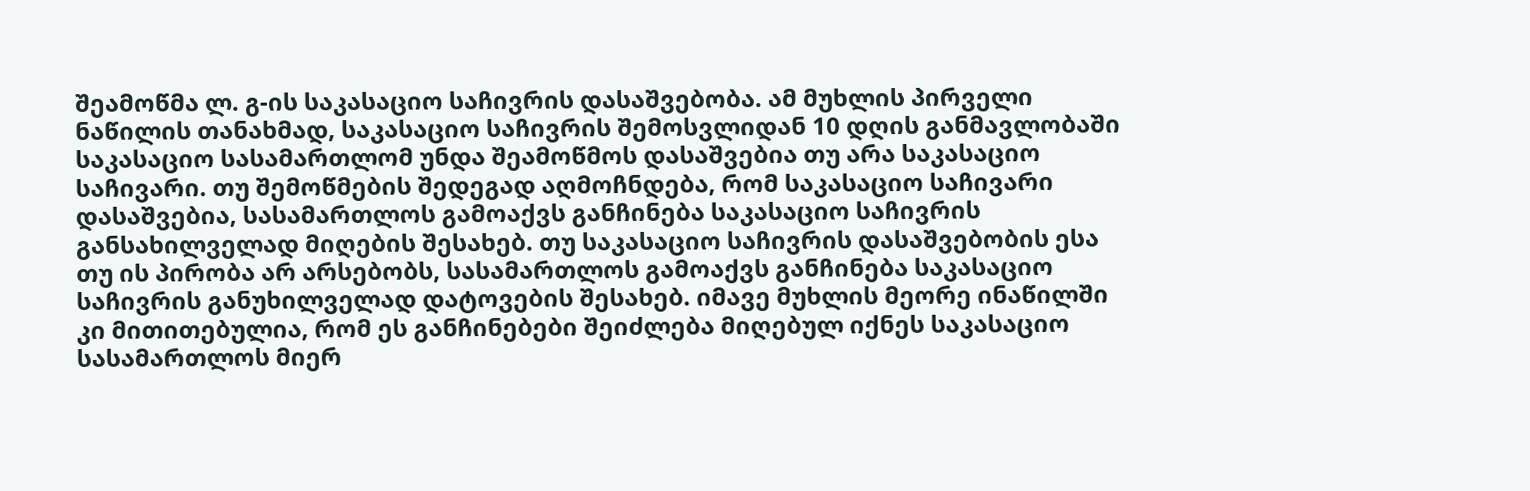შეამოწმა ლ. გ-ის საკასაციო საჩივრის დასაშვებობა. ამ მუხლის პირველი ნაწილის თანახმად, საკასაციო საჩივრის შემოსვლიდან 10 დღის განმავლობაში საკასაციო სასამართლომ უნდა შეამოწმოს დასაშვებია თუ არა საკასაციო საჩივარი. თუ შემოწმების შედეგად აღმოჩნდება, რომ საკასაციო საჩივარი დასაშვებია, სასამართლოს გამოაქვს განჩინება საკასაციო საჩივრის განსახილველად მიღების შესახებ. თუ საკასაციო საჩივრის დასაშვებობის ესა თუ ის პირობა არ არსებობს, სასამართლოს გამოაქვს განჩინება საკასაციო საჩივრის განუხილველად დატოვების შესახებ. იმავე მუხლის მეორე ინაწილში კი მითითებულია, რომ ეს განჩინებები შეიძლება მიღებულ იქნეს საკასაციო სასამართლოს მიერ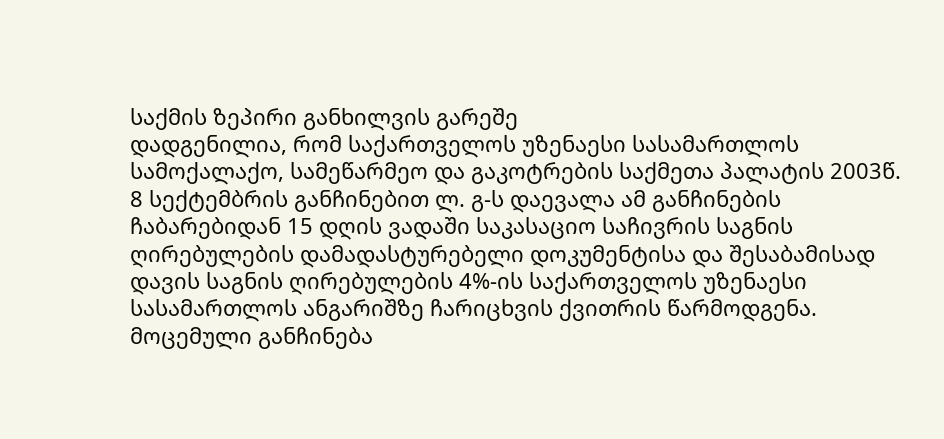საქმის ზეპირი განხილვის გარეშე
დადგენილია, რომ საქართველოს უზენაესი სასამართლოს სამოქალაქო, სამეწარმეო და გაკოტრების საქმეთა პალატის 2003წ. 8 სექტემბრის განჩინებით ლ. გ-ს დაევალა ამ განჩინების ჩაბარებიდან 15 დღის ვადაში საკასაციო საჩივრის საგნის ღირებულების დამადასტურებელი დოკუმენტისა და შესაბამისად დავის საგნის ღირებულების 4%-ის საქართველოს უზენაესი სასამართლოს ანგარიშზე ჩარიცხვის ქვითრის წარმოდგენა.
მოცემული განჩინება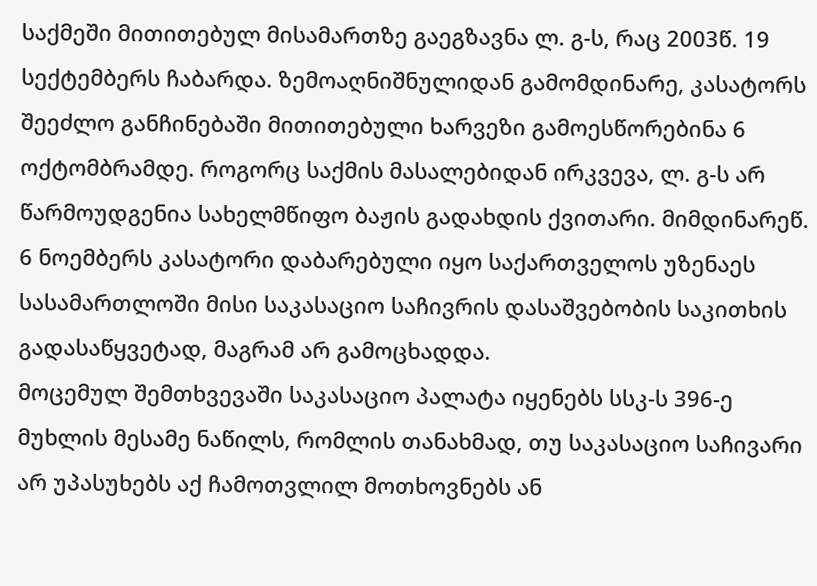საქმეში მითითებულ მისამართზე გაეგზავნა ლ. გ-ს, რაც 2003წ. 19 სექტემბერს ჩაბარდა. ზემოაღნიშნულიდან გამომდინარე, კასატორს შეეძლო განჩინებაში მითითებული ხარვეზი გამოესწორებინა 6 ოქტომბრამდე. როგორც საქმის მასალებიდან ირკვევა, ლ. გ-ს არ წარმოუდგენია სახელმწიფო ბაჟის გადახდის ქვითარი. მიმდინარეწ. 6 ნოემბერს კასატორი დაბარებული იყო საქართველოს უზენაეს სასამართლოში მისი საკასაციო საჩივრის დასაშვებობის საკითხის გადასაწყვეტად, მაგრამ არ გამოცხადდა.
მოცემულ შემთხვევაში საკასაციო პალატა იყენებს სსკ-ს 396-ე მუხლის მესამე ნაწილს, რომლის თანახმად, თუ საკასაციო საჩივარი არ უპასუხებს აქ ჩამოთვლილ მოთხოვნებს ან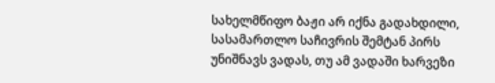სახელმწიფო ბაჟი არ იქნა გადახდილი, სასამართლო საჩივრის შემტან პირს უნიშნავს ვადას, თუ ამ ვადაში ხარვეზი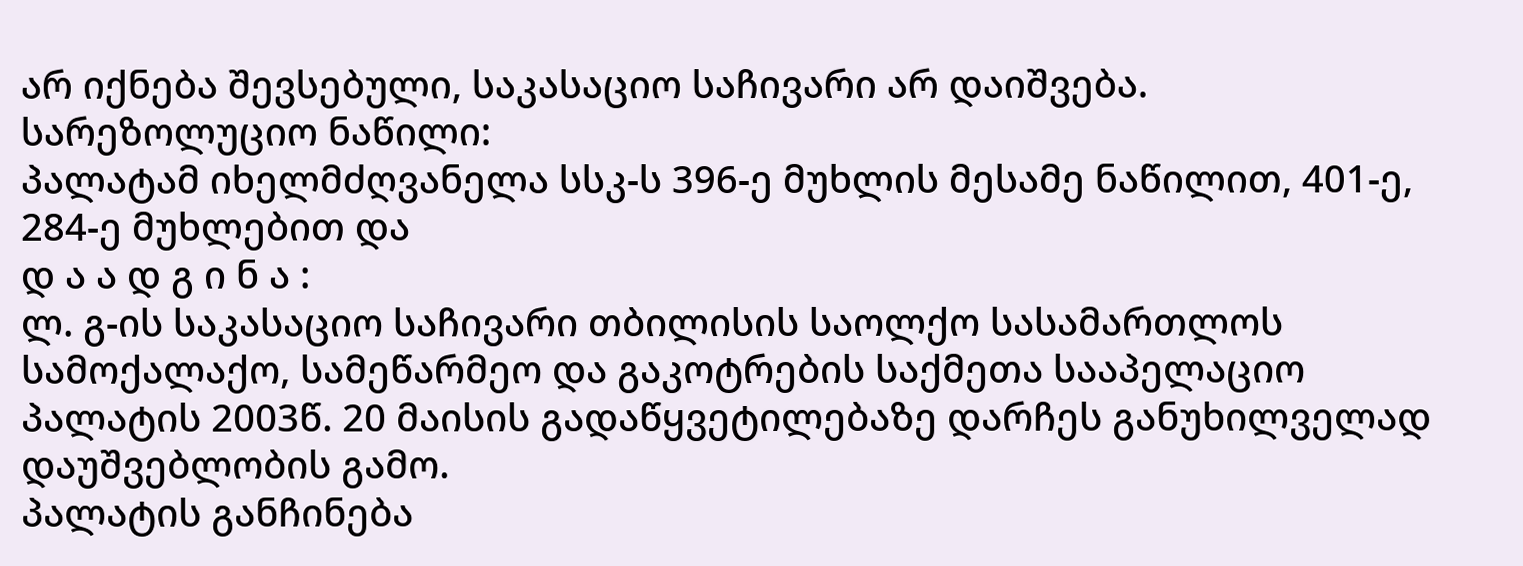არ იქნება შევსებული, საკასაციო საჩივარი არ დაიშვება.
სარეზოლუციო ნაწილი:
პალატამ იხელმძღვანელა სსკ-ს 396-ე მუხლის მესამე ნაწილით, 401-ე, 284-ე მუხლებით და
დ ა ა დ გ ი ნ ა :
ლ. გ-ის საკასაციო საჩივარი თბილისის საოლქო სასამართლოს სამოქალაქო, სამეწარმეო და გაკოტრების საქმეთა სააპელაციო პალატის 2003წ. 20 მაისის გადაწყვეტილებაზე დარჩეს განუხილველად დაუშვებლობის გამო.
პალატის განჩინება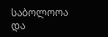საბოლოოა და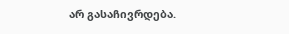არ გასაჩივრდება.